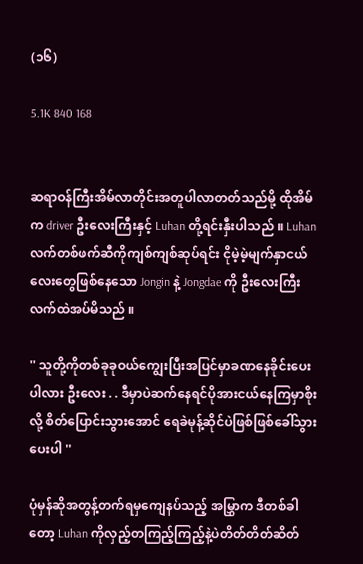(၁၆)

5.1K 840 168


ဆရာဝန်ကြီးအိမ်လာတိုင်းအတူပါလာတတ်သည်မို့ ထိုအိမ်က driver ဦးလေးကြီးနှင့် Luhan တို့ရင်းနှီးပါသည် ။ Luhan လက်တစ်ဖက်ဆီကိုကျစ်ကျစ်ဆုပ်ရင်း ငိုမဲ့မဲ့မျက်နှာငယ်လေးတွေဖြစ်နေသော Jongin နဲ့ Jongdae ကို ဦးလေးကြီးလက်ထဲအပ်မိသည် ။

'' သူတို့ကိုတစ်ခုခုဝယ်ကျွေးပြီးအပြင်မှာခဏနေခိုင်းပေးပါလား ဦးလေး . . ဒီမှာပဲဆက်နေရင်ပိုအားငယ်နေကြမှာစိုးလို့ စိတ်ပြောင်းသွားအောင် ရေခဲမုန့်ဆိုင်ပဲဖြစ်ဖြစ်ခေါ်သွားပေးပါ ''

ပုံမှန်ဆိုအတွန့်တက်ရမှကျေနပ်သည့် အမြွှာက ဒီတစ်ခါတော့ Luhan ကိုလှည့်တကြည့်ကြည့်နဲ့ပဲတိတ်တိတ်ဆိတ်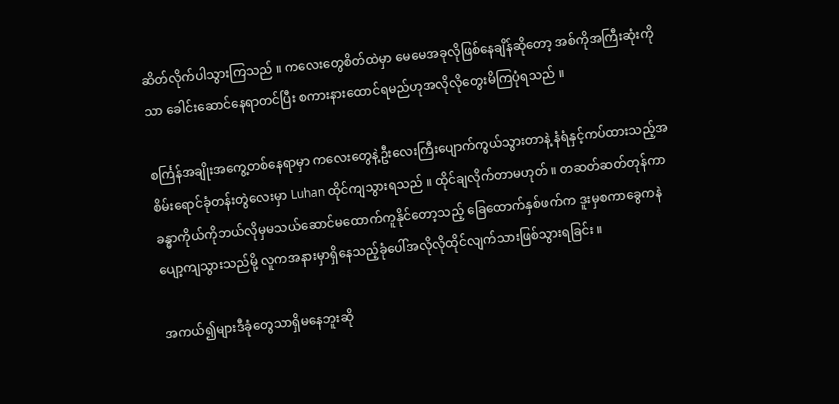ဆိတ်လိုက်ပါသွားကြသည် ။ ကလေးတွေစိတ်ထဲမှာ မေမေအခုလိုဖြစ်နေချိန်ဆိုတော့ အစ်ကိုအကြီးဆုံးကိုသာ ခေါင်းဆောင်နေရာတင်ပြီး စကားနားထောင်ရမည်ဟုအလိုလိုတွေးမိကြပုံရသည် ။

စင်္ကြန်အချိုးအကွေ့တစ်နေရာမှာ ကလေးတွေနဲ့ဦးလေးကြီးပျောက်ကွယ်သွားတာနဲ့ နံရံနှင့်ကပ်ထားသည့်အစိမ်းရောင်ခုံတန်းတွဲလေးမှာ Luhan ထိုင်ကျသွားရသည် ။ ထိုင်ချလိုက်တာမဟုတ် ။ တဆတ်ဆတ်တုန်ကာ ခန္ဓာကိုယ်ကိုဘယ်လိုမှမသယ်ဆောင်မထောက်ကူနိုင်တော့သည့် ခြေထောက်နှစ်ဖက်က ဒူးမှစကာခွေကနဲပျော့ကျသွားသည်မို့ လူကအနားမှာရှိနေသည့်ခုံပေါ်အလိုလိုထိုင်လျက်သားဖြစ်သွားရခြင်း ။

အကယ်၍များဒီခုံတွေသာရှိမနေဘူးဆို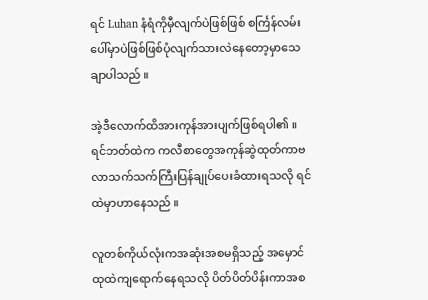ရင် Luhan နံရံကိုမှီလျက်ပဲဖြစ်ဖြစ် စင်္ကြန်လမ်းပေါ်မှာပဲဖြစ်ဖြစ်ပုံလျက်သားလဲနေတော့မှာသေချာပါသည် ။

အဲ့ဒီလောက်ထိအားကုန်အားပျက်ဖြစ်ရပါ၏ ။ ရင်ဘတ်ထဲက ကလီစာတွေအကုန်ဆွဲထုတ်ကာဗလာသက်သက်ကြီးပြန်ချုပ်ပေးခံထားရသလို ရင်ထဲမှာဟာနေသည် ။

လူတစ်ကိုယ်လုံးကအဆုံးအစမရှိသည့် အမှောင်ထုထဲကျရောက်နေရသလို ပိတ်ပိတ်ပိန်းကာအစ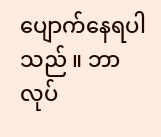ပျောက်နေရပါသည် ။ ဘာလုပ်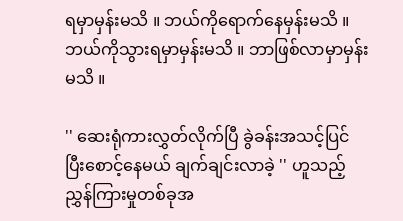ရမှာမှန်းမသိ ။ ဘယ်ကိုရောက်နေမှန်းမသိ ။ဘယ်ကိုသွားရမှာမှန်းမသိ ။ ဘာဖြစ်လာမှာမှန်းမသိ ။

'' ဆေးရုံကားလွှတ်လိုက်ပြီ ခွဲခန်းအသင့်ပြင်ပြီးစောင့်နေမယ် ချက်ချင်းလာခဲ့ '' ဟူသည့်ညွှန်ကြားမှုတစ်ခုအ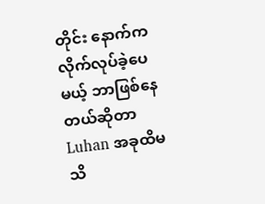တိုင်း နောက်ကလိုက်လုပ်ခဲ့ပေမယ့် ဘာဖြစ်နေတယ်ဆိုတာ Luhan အခုထိမသိ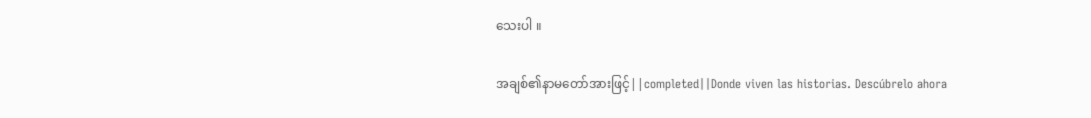သေးပါ ။

အချစ်၏နာမတော်အားဖြင့်||completed||Donde viven las historias. Descúbrelo ahora